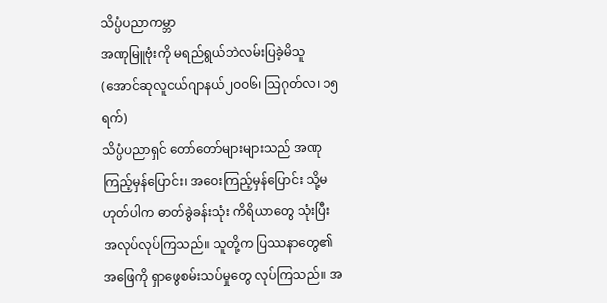သိပ္ပံပညာကမ္ဘာ
အဏုမြူဗုံးကို မရည်ရွယ်ဘဲလမ်းပြခဲ့မိသူ
(အောင်ဆုလူငယ်ဂျာနယ်၂ဝဝ၆၊ သြဂုတ်လ၊ ၁၅ ရက်)
သိပ္ပံပညာရှင် တော်တော်များများသည် အဏုကြည့်မှန်ပြောင်း၊ အဝေးကြည့်မှန်ပြောင်း သို့မဟုတ်ပါက ဓာတ်ခွဲခန်းသုံး ကိရိယာတွေ သုံးပြီး အလုပ်လုပ်ကြသည်။ သူတို့က ပြဿနာတွေ၏ အဖြေကို ရှာဖွေစမ်းသပ်မှုတွေ လုပ်ကြသည်။ အ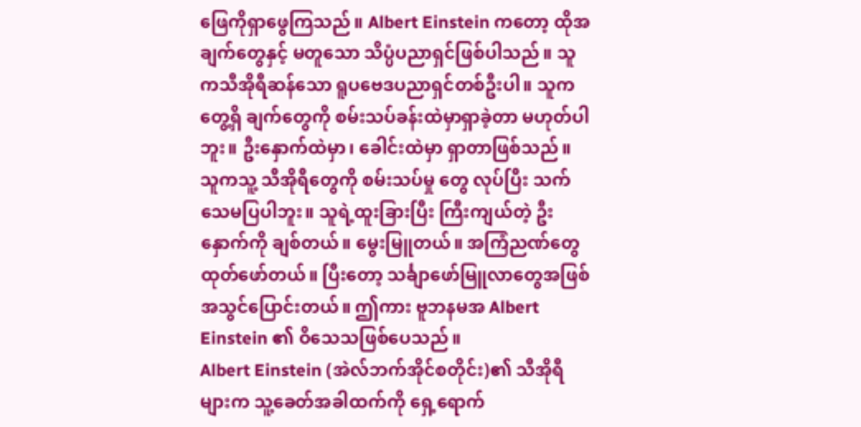ဖြေကိုရှာဖွေကြသည်။ Albert Einstein ကတော့ ထိုအချက်တွေနှင့် မတူသော သိပ္ပံပညာရှင်ဖြစ်ပါသည်။ သူကသီအိုရီဆန်သော ရူပဗေဒပညာရှင်တစ်ဦးပါ။ သူကတွေ့ရှိ ချက်တွေကို စမ်းသပ်ခန်းထဲမှာရှာခဲ့တာ မဟုတ်ပါဘူး။ ဦးနှောက်ထဲမှာ၊ ခေါင်းထဲမှာ ရှာတာဖြစ်သည်။ သူကသူ့ သီအိုရီတွေကို စမ်းသပ်မှု တွေ လုပ်ပြီး သက်သေမပြပါဘူး။ သူရဲ့ထူးခြားပြီး ကြီးကျယ်တဲ့ ဦးနှောက်ကို ချစ်တယ်။ မွေးမြူတယ်။ အကြံညဏ်တွေ ထုတ်ဖော်တယ်။ ပြီးတော့ သင်္ချာဖော်မြူလာတွေအဖြစ် အသွင်ပြောင်းတယ်။ ဤကား ဗူဘနမအ Albert Einstein ၏ ဝိသေသဖြစ်ပေသည်။
Albert Einstein (အဲလ်ဘက်အိုင်စတိုင်း)၏ သီအိုရီများက သူ့ခေတ်အခါထက်ကို ရှေ့ရောက်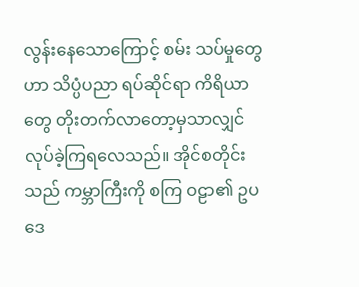လွန်းနေသောကြောင့် စမ်း သပ်မှုတွေဟာ သိပ္ပံပညာ ရပ်ဆိုင်ရာ ကိရိယာတွေ တိုးတက်လာတော့မှသာလျှင် လုပ်ခဲ့ကြရလေသည်။ အိုင်စတိုင်းသည် ကမ္ဘာကြီးကို စကြ ဝဠာ၏ ဥပဒေ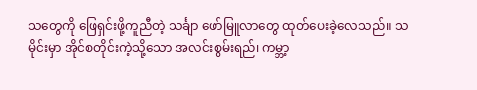သတွေကို ဖြေရှင်းဖို့ကူညီတဲ့ သင်္ချာ ဖော်မြူလာတွေ ထုတ်ပေးခဲ့လေသည်။ သမိုင်းမှာ အိုင်စတိုင်းကဲ့သို့သော အလင်းစွမ်းရည်၊ ကမ္ဘာ့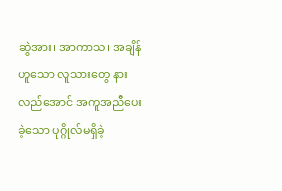ဆွဲအား၊ အာကာသ၊ အချိန်ဟူသော လူသားတွေ နားလည်အောင် အကူအညီပေးခဲ့သော ပုဂ္ဂိုလ်မရှိခဲ့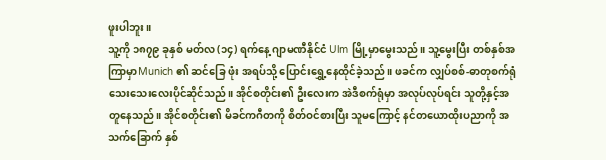ဖူးပါဘူး။
သူ့ကို ၁၈၇၉ ခုနှစ် မတ်လ (၁၄) ရက်နေ့ ဂျာမဏီနိုင်ငံ Ulm မြို့မှာမွေးသည်။ သူ့မွေးပြီး တစ်နှစ်အကြာမှာMunich ၏ ဆင်ခြေ ဖုံး အရပ်သို့ ပြောင်းရွှေ့နေထိုင်ခဲ့သည်။ ဖခင်က လျှပ်စစ်-ဓာတုစက်ရုံ သေးသေးလေးပိုင်ဆိုင်သည်။ အိုင်စတိုင်း၏ ဦးလေးက အဲဒီစက်ရုံမှာ အလုပ်လုပ်ရင်း သူတို့နှင့်အတူနေသည်။ အိုင်စတိုင်း၏ မိခင်ကဂီတကို စိတ်ဝင်စားပြီး သူမကြောင့် နင်တယောထိုးပညာကို အသက်ခြောက် နှစ်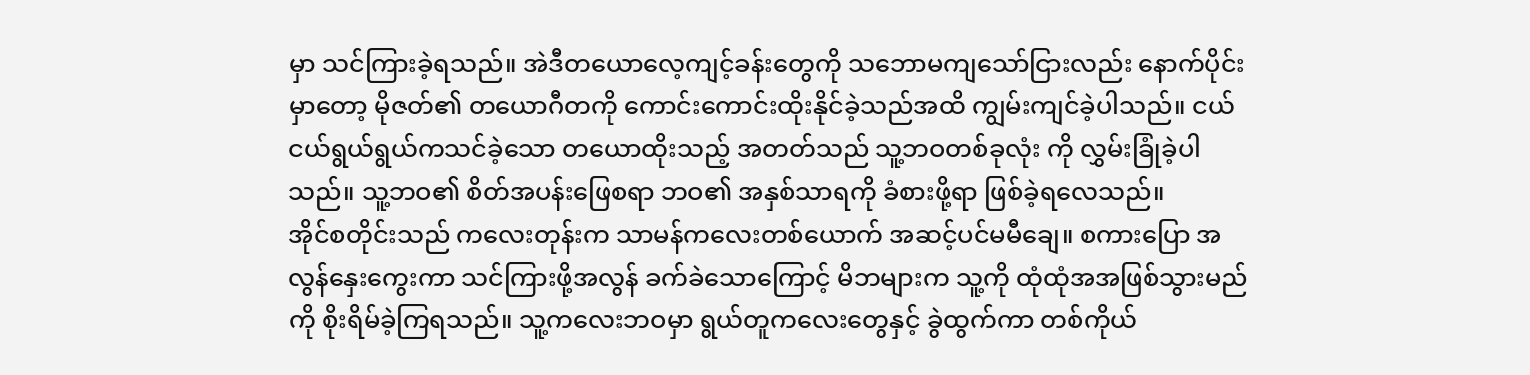မှာ သင်ကြားခဲ့ရသည်။ အဲဒီတယောလေ့ကျင့်ခန်းတွေကို သဘောမကျသော်ငြားလည်း နောက်ပိုင်းမှာတော့ မိုဇတ်၏ တယောဂီတကို ကောင်းကောင်းထိုးနိုင်ခဲ့သည်အထိ ကျွမ်းကျင်ခဲ့ပါသည်။ ငယ်ငယ်ရွယ်ရွယ်ကသင်ခဲ့သော တယောထိုးသည့် အတတ်သည် သူ့ဘဝတစ်ခုလုံး ကို လွှမ်းခြုံခဲ့ပါသည်။ သူ့ဘဝ၏ စိတ်အပန်းဖြေစရာ ဘဝ၏ အနှစ်သာရကို ခံစားဖို့ရာ ဖြစ်ခဲ့ရလေသည်။
အိုင်စတိုင်းသည် ကလေးတုန်းက သာမန်ကလေးတစ်ယောက် အဆင့်ပင်မမီချေ။ စကားပြော အလွန်နှေးကွေးကာ သင်ကြားဖို့အလွန် ခက်ခဲသောကြောင့် မိဘများက သူ့ကို ထုံထုံအအဖြစ်သွားမည်ကို စိုးရိမ်ခဲ့ကြရသည်။ သူ့ကလေးဘဝမှာ ရွယ်တူကလေးတွေနှင့် ခွဲထွက်ကာ တစ်ကိုယ်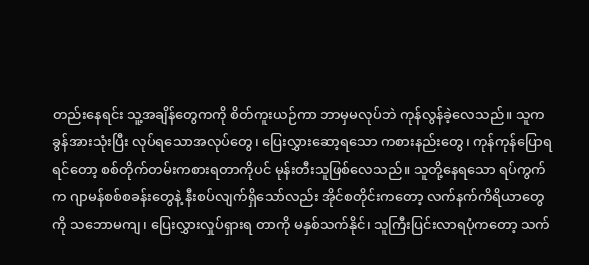တည်းနေရင်း သူ့အချိန်တွေကကို စိတ်ကူးယဉ်ကာ ဘာမှမလုပ်ဘဲ ကုန်လွန်ခဲ့လေသည်။ သူကခွန်အားသုံးပြီး လုပ်ရသောအလုပ်တွေ၊ ပြေးလွှားဆော့ရသော ကစားနည်းတွေ၊ ကုန်ကုန်ပြောရရင်တော့ စစ်တိုက်တမ်းကစားရတာကိုပင် မုန်းတီးသူဖြစ်လေသည်။ သူတို့နေရသော ရပ်ကွက်က ဂျာမန်စစ်စခန်းတွေနဲ့ နီးစပ်လျက်ရှိသော်လည်း အိုင်စတိုင်းကတော့ လက်နက်ကိရိယာတွေကို သဘောမကျ၊ ပြေးလွှားလှုပ်ရှားရ တာကို မနှစ်သက်နိုင်၊ သူကြီးပြင်းလာရပုံကတော့ သက်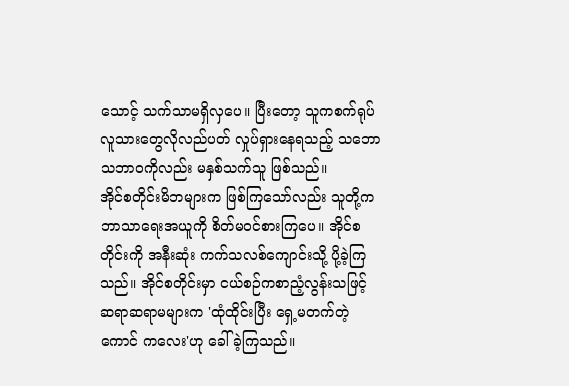သောင့် သက်သာမရှိလှပေ။ ပြီးတော့ သူကစက်ရုပ် လူသားတွေလိုလည်ပတ် လှုပ်ရှားနေရသည့် သဘောသဘာဝကိုလည်း မနှစ်သက်သူ ဖြစ်သည်။
အိုင်စတိုင်းမိဘများက ဖြစ်ကြသော်လည်း သူတို့က ဘာသာရေးအယူကို စိတ်မဝင်စားကြပေ။ အိုင်စတိုင်းကို အနီးဆုံး ကက်သလစ်ကျောင်းသို့ ပို့ခဲ့ကြသည်။ အိုင်စတိုင်းမှာ ငယ်စဉ်ကစာညံ့လွန်းသဖြင့် ဆရာဆရာမများက 'ထုံထိုင်းပြီး ရှေ့မတက်တဲ့ ကောင် ကလေး'ဟု ခေါ်ခဲ့ကြသည်။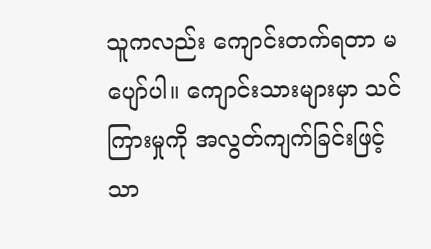သူကလည်း ကျောင်းတက်ရတာ မပျော်ပါ။ ကျောင်းသားများမှာ သင်ကြားမှုကို အလွတ်ကျက်ခြင်းဖြင့်သာ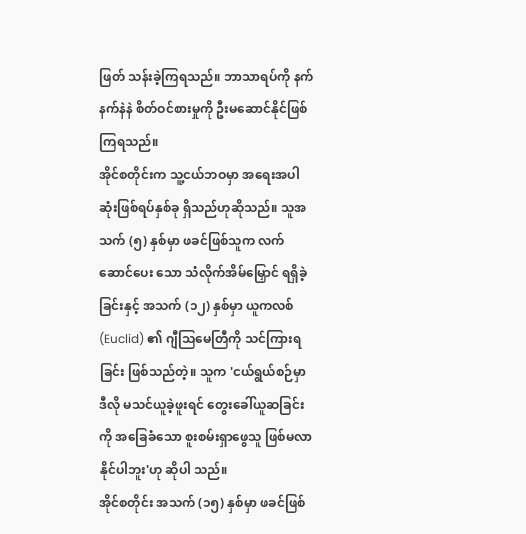ဖြတ် သန်းခဲ့ကြရသည်။ ဘာသာရပ်ကို နက်နက်နဲနဲ စိတ်ဝင်စားမှုကို ဦးမဆောင်နိုင်ဖြစ်ကြရသည်။
အိုင်စတိုင်းက သူ့ငယ်ဘဝမှာ အရေးအပါဆုံးဖြစ်ရပ်နှစ်ခု ရှိသည်ဟုဆိုသည်။ သူအသက် (၅) နှစ်မှာ ဖခင်ဖြစ်သူက လက်ဆောင်ပေး သော သံလိုက်အိမ်မြှောင် ရရှိခဲ့ခြင်းနှင့် အသက် (၁၂) နှစ်မှာ ယူကလစ် (Euclid) ၏ ဂျီသြမေတြီကို သင်ကြားရခြင်း ဖြစ်သည်တဲ့။ သူက 'ငယ်ရွယ်စဉ်မှာ ဒီလို မသင်ယူခဲ့ဖူးရင် တွေးခေါ်ယူဆခြင်းကို အခြေခံသော စူးစမ်းရှာဖွေသူ ဖြစ်မလာနိုင်ပါဘူး'ဟု ဆိုပါ သည်။
အိုင်စတိုင်း အသက် (၁၅) နှစ်မှာ ဖခင်ဖြစ်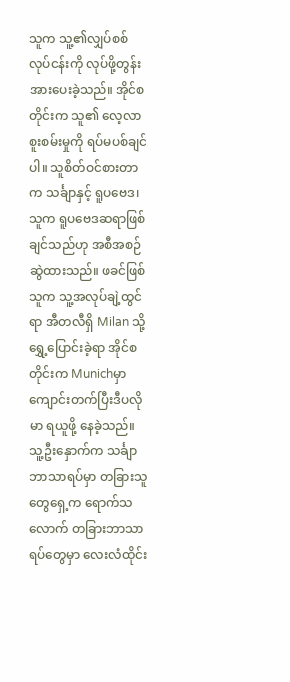သူက သူ့၏လျှပ်စစ်လုပ်ငန်းကို လုပ်ဖို့တွန်းအားပေးခဲ့သည်။ အိုင်စတိုင်းက သူ၏ လေ့လာ စူးစမ်းမှုကို ရပ်မပစ်ချင်ပါ။ သူစိတ်ဝင်စားတာက သင်္ချာနှင့် ရူပဗေဒ၊ သူက ရူပဗေဒဆရာဖြစ်ချင်သည်ဟု အစီအစဉ်ဆွဲထားသည်။ ဖခင်ဖြစ် သူက သူ့အလုပ်ချဲ့ထွင်ရာ အီတလီရှိ Milan သို့ ရွှေ့ပြောင်းခဲ့ရာ အိုင်စတိုင်းက Munichမှာ ကျောင်းတက်ပြီးဒီပလိုမာ ရယူဖို့ နေခဲ့သည်။ သူ့ဦးနှောက်က သင်္ချာဘာသာရပ်မှာ တခြားသူတွေရှေ့က ရောက်သလောက် တခြားဘာသာရပ်တွေမှာ လေးလံထိုင်း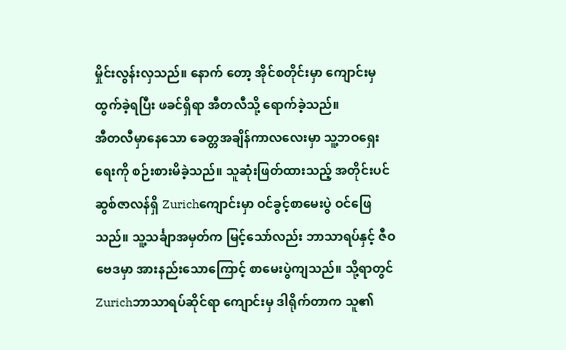မှိုင်းလွန်းလှသည်။ နောက် တော့ အိုင်စတိုင်းမှာ ကျောင်းမှထွက်ခဲ့ရပြီး ဖခင်ရှိရာ အီတလီသို့ ရောက်ခဲ့သည်။
အီတလီမှာနေသော ခေတ္တအချိန်ကာလလေးမှာ သူ့ဘဝရှေးရေးကို စဉ်းစားမိခဲ့သည်။ သူဆုံးဖြတ်ထားသည့် အတိုင်းပင် ဆွစ်ဇာလန်ရှိ Zurichကျောင်းမှာ ဝင်ခွင့်စာမေးပွဲ ဝင်ဖြေသည်။ သူ့သင်္ချာအမှတ်က မြင့်သော်လည်း ဘာသာရပ်နှင့် ဇီဝဗေဒမှာ အားနည်းသောကြောင့် စာမေးပွဲကျသည်။ သို့ရာတွင် Zurichဘာသာရပ်ဆိုင်ရာ ကျောင်းမှ ဒါရိုက်တာက သူ၏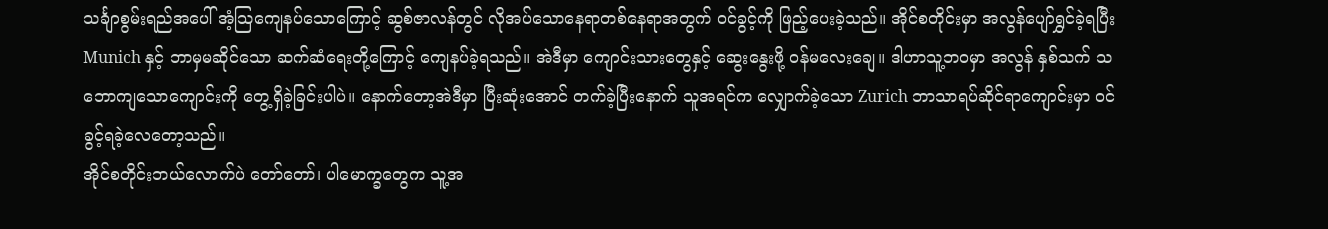သင်္ချာစွမ်းရည်အပေါ် အံ့သြကျေနပ်သောကြောင့် ဆွစ်ဇာလန်တွင် လိုအပ်သောနေရာတစ်နေရာအတွက် ဝင်ခွင့်ကို ဖြည့်ပေးခဲ့သည်။ အိုင်စတိုင်းမှာ အလွန်ပျော်ရွှင်ခဲ့ရပြီး Munich နှင့် ဘာမှမဆိုင်သော ဆက်ဆံရေးတို့ကြောင့် ကျေနပ်ခဲ့ရသည်။ အဲဒီမှာ ကျောင်းသားတွေနှင့် ဆွေးနွေးဖို့ ဝန်မလေးချေ။ ဒါဟာသူ့ဘဝမှာ အလွန် နှစ်သက် သဘောကျသောကျောင်းကို တွေ့ရှိခဲ့ခြင်းပါပဲ။ နောက်တော့အဲဒီမှာ ပြီးဆုံးအောင် တက်ခဲ့ပြီးနောက် သူအရင်က လျှောက်ခဲ့သော Zurich ဘာသာရပ်ဆိုင်ရာကျောင်းမှာ ဝင်ခွင့်ရခဲ့လေတော့သည်။
အိုင်စတိုင်းဘယ်လောက်ပဲ တော်တော်၊ ပါမောက္ခတွေက သူ့အ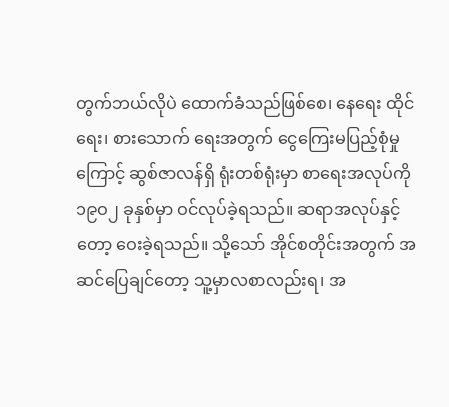တွက်ဘယ်လိုပဲ ထောက်ခံသည်ဖြစ်စေ၊ နေရေး ထိုင်ရေး၊ စားသောက် ရေးအတွက် ငွေကြေးမပြည့်စုံမှုကြောင့် ဆွစ်ဇာလန်ရှိ ရုံးတစ်ရုံးမှာ စာရေးအလုပ်ကို ၁၉ဝ၂ ခုနှစ်မှာ ဝင်လုပ်ခဲ့ရသည်။ ဆရာအလုပ်နှင့်တော့ ဝေးခဲ့ရသည်။ သို့သော် အိုင်စတိုင်းအတွက် အဆင်ပြေချင်တော့ သူ့မှာလစာလည်းရ၊ အ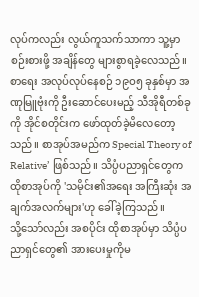လုပ်ကလည်း လွယ်ကူသက်သာကာ သူ့မှာ စဉ်းစားဖို့ အချိန်တွေ များစွာရခဲ့လေသည်။ စာရေး အလုပ်လုပ်နေစဉ် ၁၉ဝ၅ ခုနှစ်မှာ အဏုမြူဗုံးကို ဦးဆောင်ပေးမည့် သီအိုရီတစ်ခုကို အိုင်စတိုင်းက ဖော်ထုတ်ခဲ့မိလေတော့သည်။ စာအုပ်အမည်က Special Theory of Relative’ ဖြစ်သည်။ သိပ္ပံပညာရှင်တွေက ထိုစာအုပ်ကို 'သမိုင်း၏အရေး အကြီးဆုံး အချက်အလက်များ'ဟု ခေါ်ခဲ့ကြသည်။
သို့သော်လည်း အစပိုင်း ထိုစာအုပ်မှာ သိပ္ပံပညာရှင်တွေ၏ အားပေးမှုကိုမ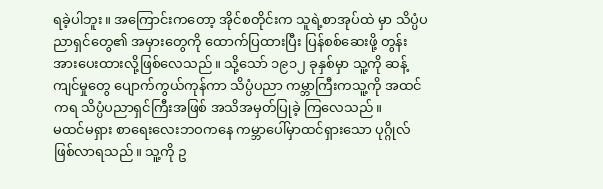ရခဲ့ပါဘူး။ အကြောင်းကတော့ အိုင်စတိုင်းက သူရဲ့စာအုပ်ထဲ မှာ သိပ္ပံပညာရှင်တွေ၏ အမှားတွေကို ထောက်ပြထားပြီး ပြန်စစ်ဆေးဖို့ တွန်းအားပေးထားလို့ဖြစ်လေသည်။ သို့သော် ၁၉၁၂ ခုနှစ်မှာ သူ့ကို ဆန့်ကျင်မှုတွေ ပျောက်ကွယ်ကုန်ကာ သိပ္ပံပညာ ကမ္ဘာကြီးကသူ့ကို အထင်ကရ သိပ္ပံပညာရှင်ကြီးအဖြစ် အသိအမှတ်ပြုခဲ့ ကြလေသည်။
မထင်မရှား စာရေးလေးဘဝကနေ ကမ္ဘာပေါ်မှာထင်ရှားသော ပုဂ္ဂိုလ်ဖြစ်လာရသည်။ သူ့ကို ဥ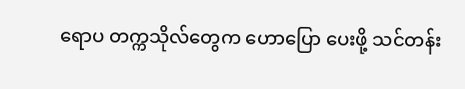ရောပ တက္ကသိုလ်တွေက ဟောပြော ပေးဖို့ သင်တန်း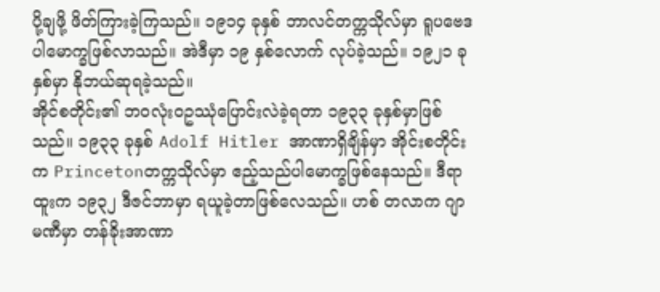ပို့ချဖို့ ဖိတ်ကြားခဲ့ကြသည်။ ၁၉၁၄ ခုနှစ် ဘာလင်တက္ကသိုလ်မှာ ရူပဗေဒ ပါမောက္ခဖြစ်လာသည်။ အဲဒီမှာ ၁၉ နှစ်လောက် လုပ်ခဲ့သည်။ ၁၉၂၁ ခုနှစ်မှာ နိုဘယ်ဆုရခဲ့သည်။
အိုင်စတိုင်း၏ ဘဝလုံးဝဥဿုံပြောင်းလဲခဲ့ရတာ ၁၉၃၃ ခုနှစ်မှာဖြစ်သည်။ ၁၉၃၃ ခုနှစ် Adolf Hitler အာဏာရှိချိန်မှာ အိုင်းစတိုင်းက Princetonတက္ကသိုလ်မှာ ဧည့်သည်ပါမောက္ခဖြစ်နေသည်။ ဒီရာထူးက ၁၉၃၂ ဒီဇင်ဘာမှာ ရယူခဲ့တာဖြစ်လေသည်။ ဟစ် တလာက ဂျာမဏီမှာ တန်ခိုးအာဏာ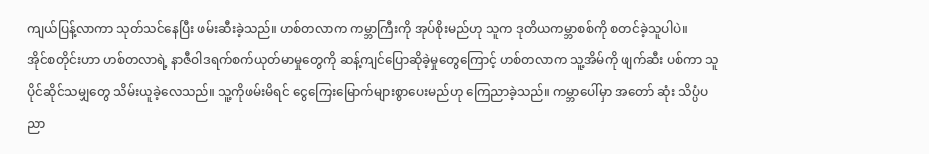ကျယ်ပြန့်လာကာ သုတ်သင်နေပြီး ဖမ်းဆီးခဲ့သည်။ ဟစ်တလာက ကမ္ဘာကြီးကို အုပ်စိုးမည်ဟု သူက ဒုတိယကမ္ဘာစစ်ကို စတင်ခဲ့သူပါပဲ။
အိုင်စတိုင်းဟာ ဟစ်တလာရဲ့ နာဇီဝါဒရက်စက်ယုတ်မာမှုတွေကို ဆန့်ကျင်ပြောဆိုခဲ့မှုတွေကြောင့် ဟစ်တလာက သူ့အိမ်ကို ဖျက်ဆီး ပစ်ကာ သူပိုင်ဆိုင်သမျှတွေ သိမ်းယူခဲ့လေသည်။ သူ့ကိုဖမ်းမိရင် ငွေကြေးမြောက်များစွာပေးမည်ဟု ကြေညာခဲ့သည်။ ကမ္ဘာပေါ်မှာ အတော် ဆုံး သိပ္ပံပညာ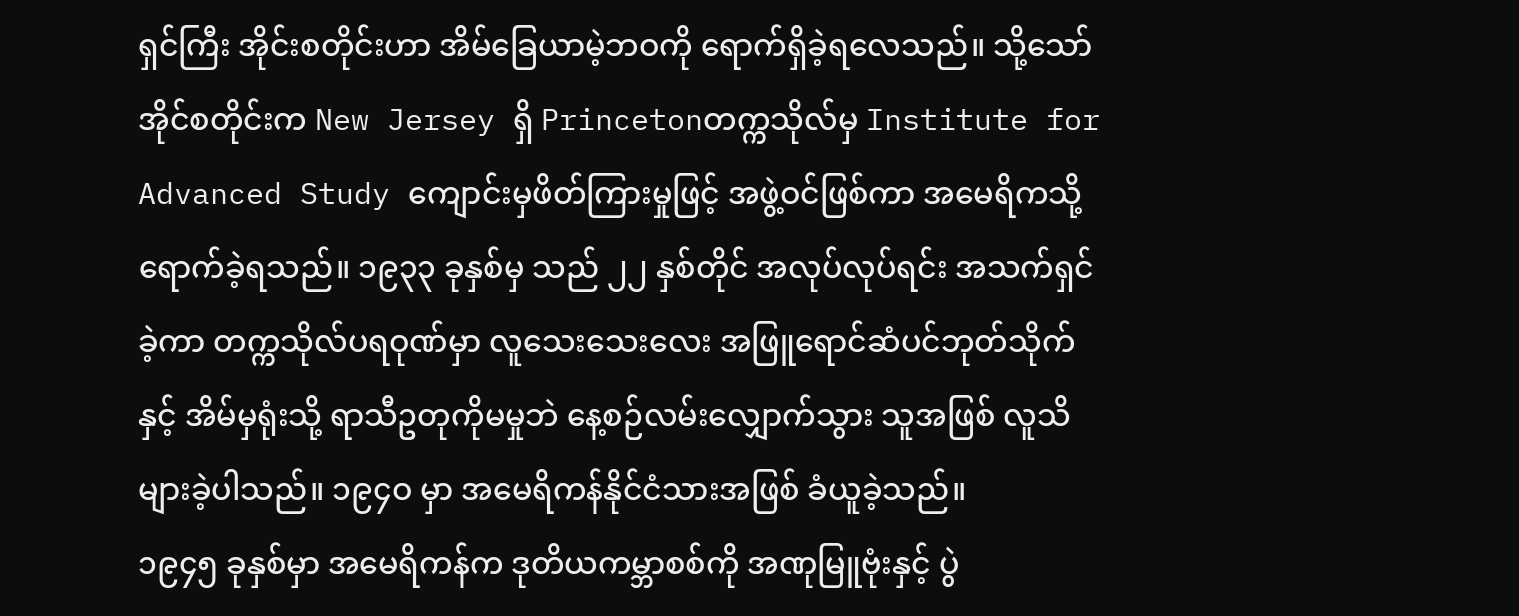ရှင်ကြီး အိုင်းစတိုင်းဟာ အိမ်ခြေယာမဲ့ဘဝကို ရောက်ရှိခဲ့ရလေသည်။ သို့သော် အိုင်စတိုင်းက New Jersey ရှိ Princetonတက္ကသိုလ်မှ Institute for Advanced Study ကျောင်းမှဖိတ်ကြားမှုဖြင့် အဖွဲ့ဝင်ဖြစ်ကာ အမေရိကသို့ ရောက်ခဲ့ရသည်။ ၁၉၃၃ ခုနှစ်မှ သည် ၂၂ နှစ်တိုင် အလုပ်လုပ်ရင်း အသက်ရှင်ခဲ့ကာ တက္ကသိုလ်ပရဝုဏ်မှာ လူသေးသေးလေး အဖြူရောင်ဆံပင်ဘုတ်သိုက်နှင့် အိမ်မှရုံးသို့ ရာသီဥတုကိုမမှုဘဲ နေ့စဉ်လမ်းလျှောက်သွား သူအဖြစ် လူသိများခဲ့ပါသည်။ ၁၉၄ဝ မှာ အမေရိကန်နိုင်ငံသားအဖြစ် ခံယူခဲ့သည်။
၁၉၄၅ ခုနှစ်မှာ အမေရိကန်က ဒုတိယကမ္ဘာစစ်ကို အဏုမြူဗုံးနှင့် ပွဲ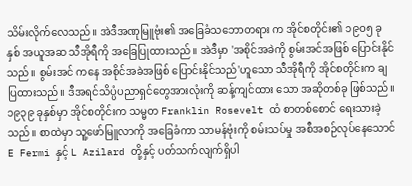သိမ်းလိုက်လေသည်။ အဲဒီအဏုမြူဗုံး၏ အခြေခံသဘောတရား က အိုင်စတိုင်း၏ ၁၉ဝ၅ ခုနှစ် အယူအဆ သီအိုရီကို အခြေပြုထားသည်။ အဲဒီမှာ 'အစိုင်အခဲကို စွမ်းအင်အဖြစ် ပြောင်းနိုင်သည်။ စွမ်းအင် ကနေ အစိုင်အခဲအဖြစ် ပြောင်းနိုင်သည်'ဟူသော သီအိုရီကို အိုင်စတိုင်းက ချပြထားသည်။ ဒီအရင်သိပ္ပံပညာရှင်တွေအားလုံးကို ဆန့်ကျင်ထား သော အဆိုတစ်ခု ဖြစ်သည်။
၁၉၃၉ ခုနှစ်မှာ အိုင်စတိုင်းက သမ္မတ Franklin Rosevelt ထံ စာတစ်စောင် ရေးသားခဲ့သည်။ စာထဲမှာ သူ့ဖော်မြူလာကို အခြေခံကာ သာမန်ဗုံးကို စမ်းသပ်မှု အစီအစဉ်လုပ်နေသောင် E Fermi နှင့် L Azilard တို့နှင့် ပတ်သက်လျက်ရှိပါ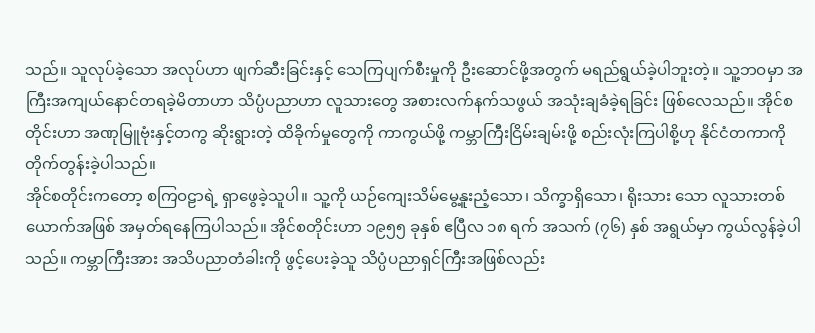သည်။ သူလုပ်ခဲ့သော အလုပ်ဟာ ဖျက်ဆီးခြင်းနှင့် သေကြပျက်စီးမှုကို ဦးဆောင်ဖို့အတွက် မရည်ရွယ်ခဲ့ပါဘူးတဲ့။ သူ့ဘဝမှာ အကြီးအကျယ်နောင်တရခဲ့မိတာဟာ သိပ္ပံပညာဟာ လူသားတွေ အစားလက်နက်သဖွယ် အသုံးချခံခဲ့ရခြင်း ဖြစ်လေသည်။ အိုင်စတိုင်းဟာ အဏုမြူဗုံးနှင့်တကွ ဆိုးရွားတဲ့ ထိခိုက်မှုတွေကို ကာကွယ်ဖို့ ကမ္ဘာကြီးငြိမ်းချမ်းဖို့ စည်းလုံးကြပါစို့ဟု နိုင်ငံတကာကို တိုက်တွန်းခဲ့ပါသည်။
အိုင်စတိုင်းကတော့ စကြဝဠာရဲ့ ရှာဖွေခဲ့သူပါ။ သူ့ကို ယဉ်ကျေးသိမ်မွေ့နူးညံ့သော၊ သိက္ခာရှိသော၊ ရိုးသား သော လူသားတစ်ယောက်အဖြစ် အမှတ်ရနေကြပါသည်။ အိုင်စတိုင်းဟာ ၁၉၅၅ ခုနှစ် ဧပြီလ ၁၈ ရက် အသက် (၇၆) နှစ် အရွယ်မှာ ကွယ်လွန်ခဲ့ပါသည်။ ကမ္ဘာကြီးအား အသိပညာတံခါးကို ဖွင့်ပေးခဲ့သူ သိပ္ပံပညာရှင်ကြီးအဖြစ်လည်း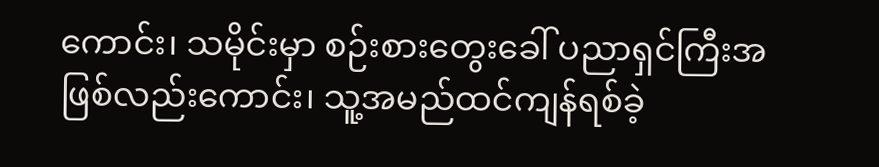ကောင်း၊ သမိုင်းမှာ စဉ်းစားတွေးခေါ် ပညာရှင်ကြီးအဖြစ်လည်းကောင်း၊ သူ့အမည်ထင်ကျန်ရစ်ခဲ့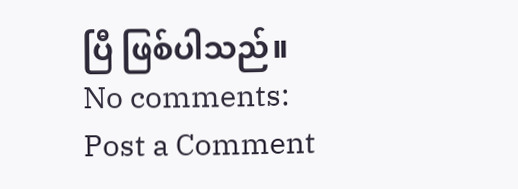ပြီ ဖြစ်ပါသည်။
No comments:
Post a Comment